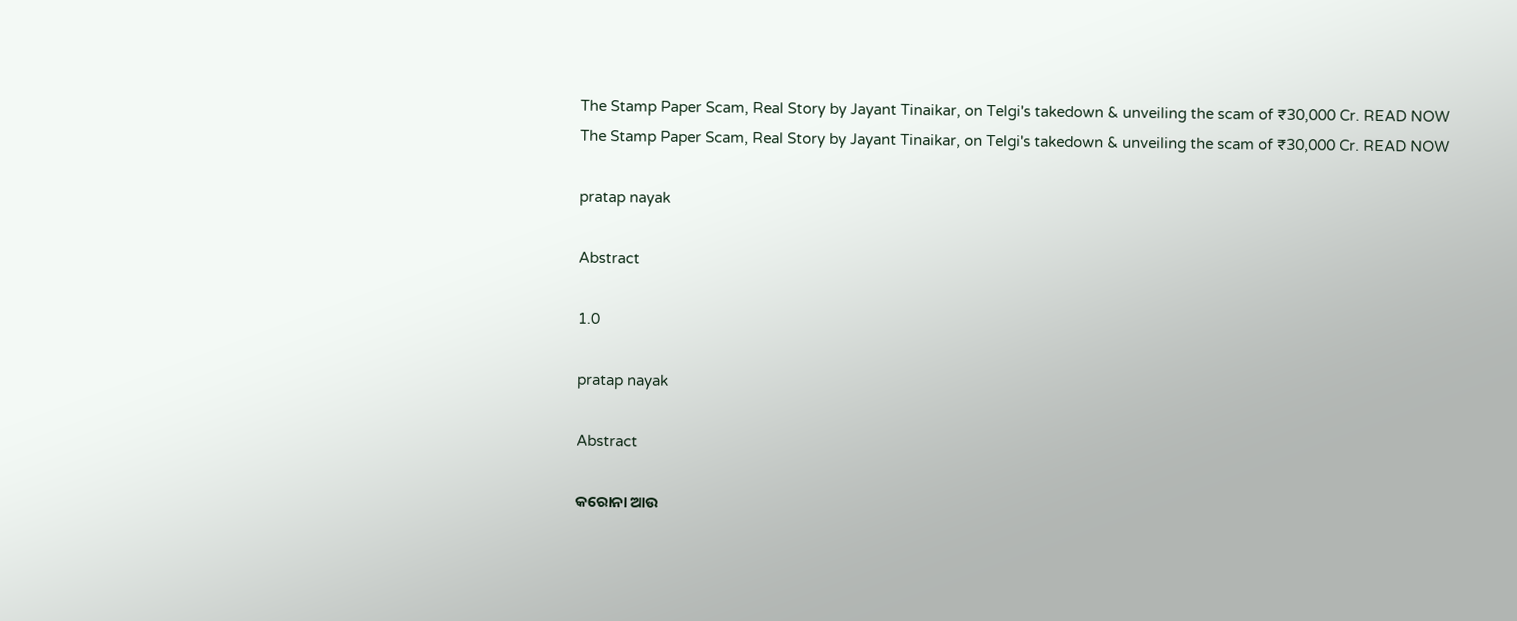The Stamp Paper Scam, Real Story by Jayant Tinaikar, on Telgi's takedown & unveiling the scam of ₹30,000 Cr. READ NOW
The Stamp Paper Scam, Real Story by Jayant Tinaikar, on Telgi's takedown & unveiling the scam of ₹30,000 Cr. READ NOW

pratap nayak

Abstract

1.0

pratap nayak

Abstract

କରୋନା ଆଉ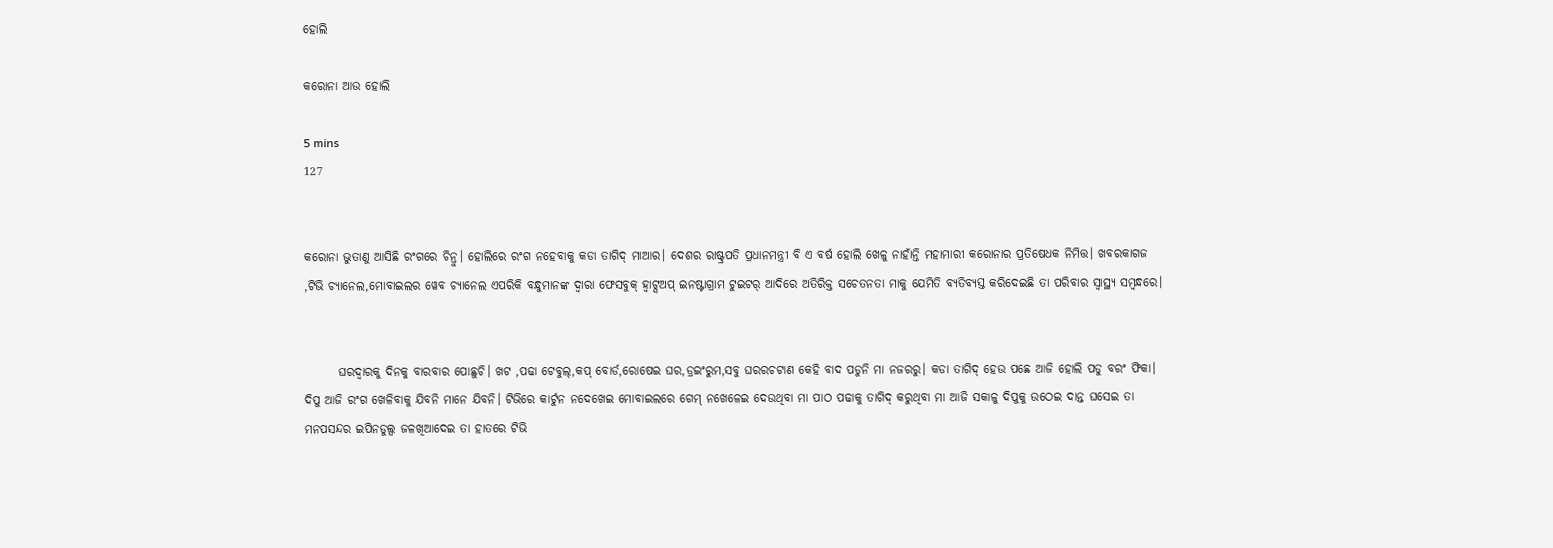ହୋଲି

କରୋନା ଆଉ ହୋଲି

5 mins
127


କରୋନା ଭୁତାଣୁ ଆସିଛି ରଂଗରେ ଚିନ୍ରୁ। ହୋଲିରେ ରଂଗ ନହେବାକୁ କଡା ତାଗିଦ୍ ମାଆର। ଦେଶର ରାଷ୍ଟ୍ରପତି ପ୍ରଧାନମନ୍ତ୍ରୀ ବି ଏ ବର୍ଷ ହୋଲି ଖେଳୁ ନାହାଁନ୍ତି ମହାମାରୀ କରୋନାର ପ୍ରତିଷେଧକ ନିମିତ୍ତ। ଖବରକାଗଜ ,ଟିଭି ଚ୍ୟାନେଲ,ମୋବାଇଲର ୱେବ ଚ୍ୟାନେଲ ଏପରିକି ବନ୍ଧୁମାନଙ୍କ ଦ୍ୱାରା ଫେସବୁକ୍ ହ୍ୱାଟ୍ସଅପ୍ ଇନଷ୍ଟାଗ୍ରାମ ଟୁଇଟର୍ ଆଦିରେ ଅତିରିକ୍ତ ସଚେତନତା ମାକୁ ଯେମିତି ବ୍ୟତିବ୍ୟସ୍ତ କରିଦେଇଛି ତା ପରିବାର ସ୍ୱାସ୍ଥ୍ୟ ସମ୍ବନ୍ଧରେ।


       ଘରଦ୍ୱାରକୁ ଦିନକୁ ବାରବାର ପୋଛୁଚି। ଖଟ ,ପଢା ଟେବୁଲ୍,କପ୍ ବୋର୍ଡ,ରୋଷେଇ ଘର,ଡ୍ରଇଂରୁମ,ସବୁ ଘରରଚଟାଣ କେହି ବାଦ ପଡୁନି ମା ନଜରରୁ। କଡା ତାଗିଦ୍ ହେଉ ପଛେ ଆଜି ହୋଲି ପଡୁ ବରଂ ଫିକା। ଦିପୁ ଆଜି ରଂଗ ଖେଳିବାକୁ ଯିବନି ମାନେ ଯିବନି। ଟିଭିରେ କାର୍ଟୁନ ନଦେଖେଇ ମୋବାଇଲରେ ଗେମ୍ ନଖେଳେଇ ଦେଉଥିବା ମା ପାଠ ପଢାକୁ ତାଗିଦ୍ କରୁଥିବା ମା ଆଜି ସକାଳୁ ଦିପୁକୁ ଉଠେଇ ଦାନ୍ତ ଘସେଇ ତା ମନପସନ୍ଦର ଇପିନଡୁଲ୍ସ ଜଳଖିଆଦେଇ ତା ହାତରେ ଟିଭି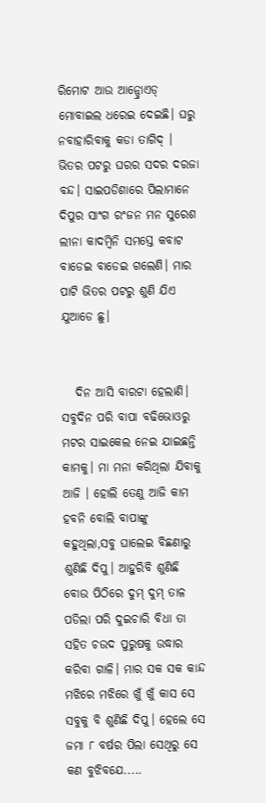ରିମୋଟ ଆଉ ଆନ୍ଡ୍ରୋଏଡ୍ ମୋବାଇଲ ଧରେଇ ଦେଇଛି। ଘରୁ ନବାହାରିବାକୁ କଡା ତାଗିଦ୍ । ଭିତର ପଟରୁ ଘରର ସଦର ଦରଜା ବନ୍ଦ। ସାଇପଡିଶାରେ ପିଲାମାନେ ଦିପୁର ସାଂଗ ରଂଜନ ମନ ସୁରେଶ ଲୀନା କାଦମ୍ବିନି ସମସ୍ତେ କବାଟ ବାଡେଇ ବାଡେଇ ଗଲେଣି। ମାର ପାଟି ଭିତର ପଟରୁ ଶୁଣି ଯିଏ ଯୁଆଡେ ଛୁ।


   ଦିନ ଆସି ବାରଟା ହେଲାଣି। ସବୁଦିନ ପରି ବାପା ବଢିଭୋଓରୁ ମଟର ସାଇକେଲ ନେଇ ଯାଇଛନ୍ତି କାମକୁ। ମା ମନା କରିଥିଲା ଯିବାକୁ ଆଜି । ହୋଲି ତେଣୁ ଆଜି କାମ ହବନି ବୋଲି ବାପାଙ୍କୁ କହୁଥିଲା,ସବୁ ଘାଲେଇ ବିଛଣାରୁ ଶୁଣିଛି ଦିପୁ। ଆହୁରିବି ଶୁଣିଛି ବୋଉ ପିଠିରେ ଦୁମ୍ ଦୁମ୍ ତାଳ ପଡିଲା ପରି ଦୁଇଚାରି ବିଧା ତା ସହିତ ଚଉଦ ପୁରୁଷକୁ ଉଦ୍ଧାର କରିବା ଗାଳି। ମାର ସକ ସକ କାନ୍ଦ ମଝିରେ ମଝିରେ ଖୁଁ ଖୁଁ କାସ ସେ ସବୁକୁ ବି ଶୁଣିଛି ଦିପୁ। ହେଲେ ସେ ଜମା ୮ ବର୍ଷର ପିଲା ସେଥିରୁ ସେ କଣ ବୁଝିବଯେ.....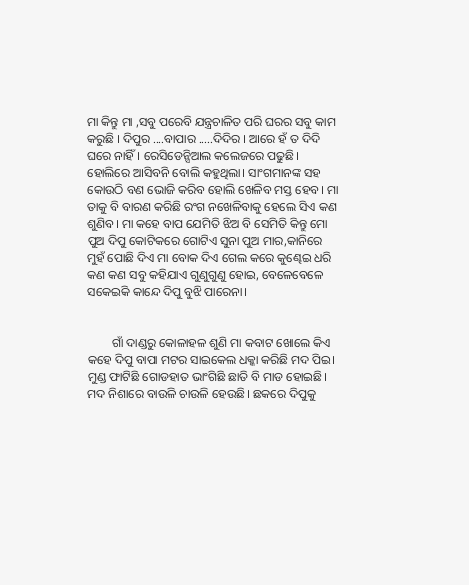ମା କିନ୍ତୁ ମା ,ସବୁ ପରେବି ଯନ୍ତ୍ରଚାଳିତ ପରି ଘରର ସବୁ କାମ କରୁଛି । ଦିପୁର ....ବାପାର .....ଦିଦିର । ଆରେ ହଁ ତ ଦିଦି ଘରେ ନାହିଁ । ରେସିଡେନ୍ସିଆଲ କଲେଜରେ ପଢୁଛି। ହୋଲିରେ ଆସିବନି ବୋଲି କହୁଥିଲା। ସାଂଗମାନଙ୍କ ସହ କୋଉଠି ବଣ ଭୋଜି କରିବ ହୋଲି ଖେଳିବ ମସ୍ତ ହେବ। ମା ତାକୁ ବି ବାରଣ କରିଛି ରଂଗ ନଖେଳିବାକୁ ହେଲେ ସିଏ କଣ ଶୁଣିବ। ମା କହେ ବାପ ଯେମିତି ଝିଅ ବି ସେମିତି କିନ୍ତୁ ମୋ ପୁଅ ଦିପୁ କୋଟିକରେ ଗୋଟିଏ ସୁନା ପୁଅ ମାର,କାନିରେ ମୁହଁ ପୋଛି ଦିଏ ମା ବୋକ ଦିଏ ଗେଲ କରେ କୁଣ୍ଢେଇ ଧରି କଣ କଣ ସବୁ କହିଯାଏ ଗୁଣୁଗୁଣୁ ହୋଇ, ବେଳେବେଳେ ସକେଇକି କାନ୍ଦେ ଦିପୁ ବୁଝି ପାରେନା।


        ଗାଁ ଦାଣ୍ଡରୁ କୋଳାହଳ ଶୁଣି ମା କବାଟ ଖୋଲେ କିଏ କହେ ଦିପୁ ବାପା ମଟର ସାଇକେଲ ଧକ୍କା କରିଛି ମଦ ପିଇ। ମୁଣ୍ଡ ଫାଟିଛି ଗୋଡହାତ ଭାଂଗିଛି ଛାତି ବି ମାଡ ହୋଇଛି। ମଦ ନିଶାରେ ବାଉଳି ଚାଉଳି ହେଉଛି। ଛକରେ ଦିପୁକୁ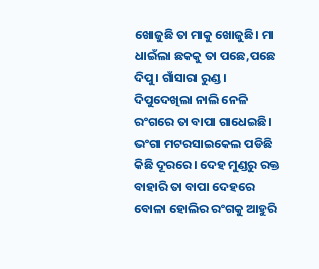ଖୋଜୁଛି ତା ମାକୁ ଖୋଜୁଛି। ମା ଧାଇଁଲା ଛକକୁ ତା ପଛେ,ପଛେ ଦିପୁ। ଗାଁସାରା ରୁଣ୍ଡ । ଦିପୁଦେଖିଲା ନାଲି ନେଳି ରଂଗରେ ତା ବାପା ଗାଧେଇଛି। ଭଂଗା ମଟରସାଇକେଲ ପଡିଛି କିଛି ଦୂରରେ। ଦେହ ମୁଣ୍ଡରୁ ରକ୍ତ ବାହାରି ତା ବାପା ଦେହରେ ବୋଳା ହୋଲିର ରଂଗକୁ ଆହୁରି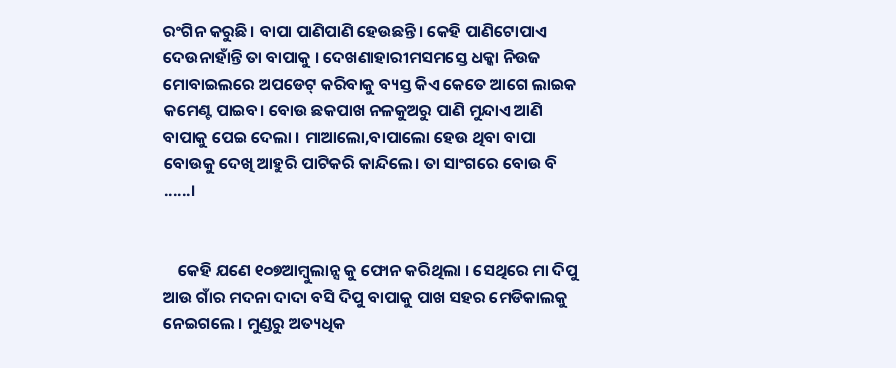ରଂଗିନ କରୁଛି। ବାପା ପାଣିପାଣି ହେଉଛନ୍ତି। କେହି ପାଣିଟୋପାଏ ଦେଉନାହାଁନ୍ତି ତା ବାପାକୁ । ଦେଖଣାହାରୀମସମସ୍ତେ ଧକ୍କା ନିଉଜ ମୋବାଇଲରେ ଅପଡେଟ୍ କରିବାକୁ ବ୍ୟସ୍ତ କିଏ କେତେ ଆଗେ ଲାଇକ କମେଣ୍ଟ ପାଇବ। ବୋଉ ଛକପାଖ ନଳକୁଅରୁ ପାଣି ମୁନ୍ଦାଏ ଆଣି ବାପାକୁ ପେଇ ଦେଲା । ମାଆଲୋ,ବାପାଲୋ ହେଉ ଥିବା ବାପା ବୋଉକୁ ଦେଖି ଆହୁରି ପାଟିକରି କାନ୍ଦିଲେ। ତା ସାଂଗରେ ବୋଉ ବି ......।


    କେହି ଯଣେ ୧୦୭ଆମ୍ବୁଲାନ୍ସ କୁ ଫୋନ କରିଥିଲା । ସେଥିରେ ମା ଦିପୁ ଆଉ ଗାଁର ମଦନା ଦାଦା ବସି ଦିପୁ ବାପାକୁ ପାଖ ସହର ମେଡିକାଲକୁ ନେଇଗଲେ । ମୁଣ୍ଡରୁ ଅତ୍ୟଧିକ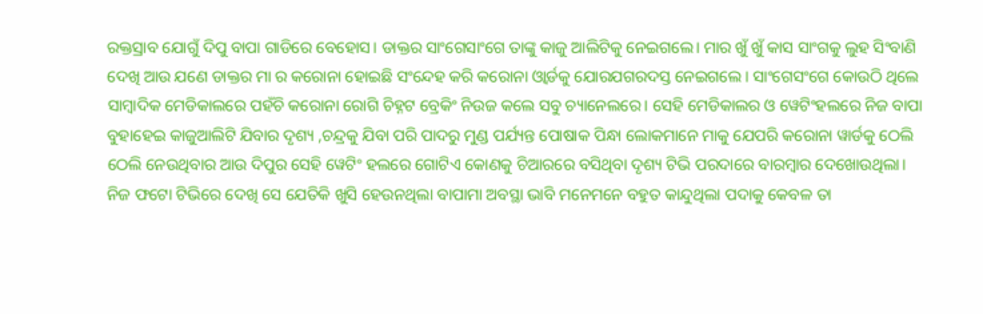ରକ୍ତସ୍ରାବ ଯୋଗୁଁ ଦିପୁ ବାପା ଗାଡିରେ ବେହୋସ। ଡାକ୍ତର ସାଂଗେସାଂଗେ ତାଙ୍କୁ କାଜୁ ଆଲିଟିକୁ ନେଇଗଲେ। ମାର ଖୁଁ ଖୁଁ କାସ ସାଂଗକୁ ଲୁହ ସିଂବାଣି ଦେଖି ଆଉ ଯଣେ ଡାକ୍ତର ମା ର କରୋନା ହୋଇଛି ସଂନ୍ଦେହ କରି କରୋନା ଓ୍ୱାର୍ଡକୁ ଯୋରଯଗରଦସ୍ତ ନେଇଗଲେ । ସାଂଗେସଂଗେ କୋଉଠି ଥିଲେ ସାମ୍ବାଦିକ ମେଡିକାଲରେ ପହଁଚି କରୋନା ରୋଗି ଚିହ୍ନଟ ବ୍ରେକିଂ ନିଉଜ କଲେ ସବୁ ଚ୍ୟାନେଲରେ। ସେହି ମେଡିକାଲର ଓ ୱେଟିଂହଲରେ ନିଜ ବାପା ବୁହାହେଇ କାଜୁଆଲିଟି ଯିବାର ଦୃଶ୍ୟ ,ଚନ୍ଦ୍ରକୁ ଯିବା ପରି ପାଦରୁ ମୁଣ୍ଡ ପର୍ଯ୍ୟନ୍ତ ପୋଷାକ ପିନ୍ଧା ଲୋକମାନେ ମାକୁ ଯେପରି କରୋନା ୱାର୍ଡକୁ ଠେଲି ଠେଲି ନେଉଥିବାର ଆଉ ଦିପୁର ସେହି ୱେଟିଂ ହଲରେ ଗୋଟିଏ କୋଣକୁ ଚିଆରରେ ବସିଥିବା ଦୃଶ୍ୟ ଟିଭି ପରଦାରେ ବାରମ୍ବାର ଦେଖୋଉଥିଲା। ନିଜ ଫଟୋ ଟିଭିରେ ଦେଖି ସେ ଯେତିକି ଖୁସି ହେଉନଥିଲା ବାପାମା ଅବସ୍ଥା ଭାବି ମନେମନେ ବହୁତ କାନ୍ଦୁଥିଲା ପଦାକୁ କେବଳ ତା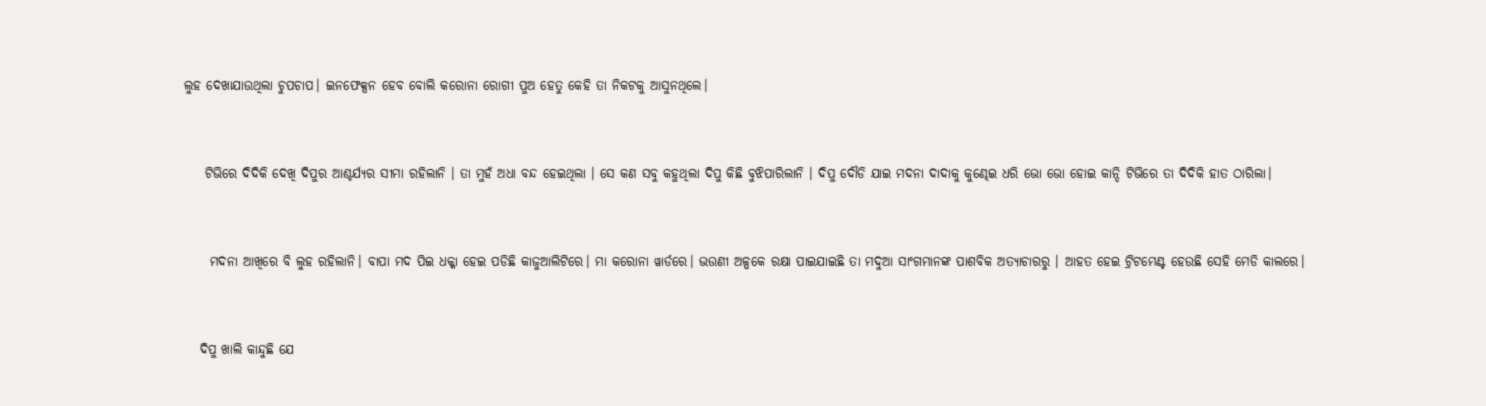ଲୁହ ଦେଖାଯାଉଥିଲା ଚୁପଚାପ। ଇନଫେକ୍ସନ ହେବ ବୋଲି କରୋନା ରୋଗୀ ପୁଅ ହେତୁ କେହି ତା ନିକଟକୁ ଆସୁନଥିଲେ।


    ଟିଭିରେ ଦିଦିକି ଦେଖି ଦିପୁର ଆଶ୍ଚର୍ଯ୍ୟର ସୀମା ରହିଲାନି । ତା ମୁହଁ ଅଧା ବନ୍ଦ ହେଇଥିଲା । ସେ କଣ ସବୁ କହୁଥିଲା ଦିପୁ କିଛି ବୁଝିପାରିଲାନି । ଦିପୁ ଦୌଡି ଯାଇ ମଦନା ଦାଦାକୁ କୁଣ୍ଢେଇ ଧରି ଭୋ ଭୋ ହୋଇ କାନ୍ଦି ଟିଭିରେ ତା ଦିଦିକି ହାତ ଠାରିଲା।


     ମଦନା ଆଖିରେ ବି ଲୁହ ରହିଲାନି। ବାପା ମଦ ପିଇ ଧକ୍କା ହେଇ ପଡିଛି କାଜୁଆଲିଟିରେ। ମା କରୋନା ୱାର୍ଡରେ। ଭଉଣୀ ଅଳ୍ପକେ ରକ୍ଷା ପାଇଯାଇଛି ତା ମଦୁଆ ସାଂଗମାନଙ୍କ ପାଶବିକ ଅତ୍ୟାଚାରରୁ । ଆହତ ହେଇ ଟ୍ରିଟମେଣ୍ଟ ହେଉଛି ସେହି ମେଡି କାଲରେ।


   ଦିପୁ ଖାଲି କାନ୍ଦୁଛି ଯେ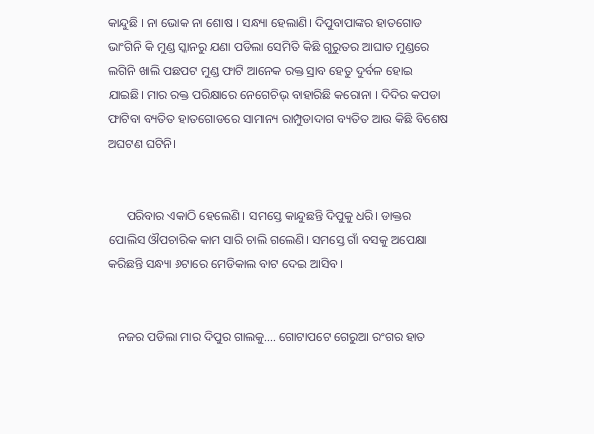କାନ୍ଦୁଛି । ନା ଭୋକ ନା ଶୋଷ । ସନ୍ଧ୍ୟା ହେଲାଣି। ଦିପୁବାପାଙ୍କର ହାତଗୋଡ ଭାଂଗିନି କି ମୁଣ୍ଡ ସ୍କାନରୁ ଯଣା ପଡିଲା ସେମିତି କିଛି ଗୁରୁତର ଆଘାତ ମୁଣ୍ଡରେ ଲଗିନି ଖାଲି ପଛପଟ ମୁଣ୍ଡ ଫାଟି ଆନେକ ରକ୍ତ ସ୍ରାବ ହେତୁ ଦୁର୍ବଳ ହୋଇ ଯାଇଛି। ମାର ରକ୍ତ ପରିକ୍ଷାରେ ନେଗେଚିଭ୍ ବାହାରିଛି କରୋନା । ଦିଦିର କପଡା ଫାଟିବା ବ୍ୟତିତ ହାତଗୋଡରେ ସାମାନ୍ୟ ରାମ୍ପୁଡାଦାଗ ବ୍ୟତିତ ଆଉ କିଛି ବିଶେଷ ଅଘଟଣ ଘଟିନି।


      ପରିବାର ଏକାଠି ହେଲେଣି । ସମସ୍ତେ କାନ୍ଦୁଛନ୍ତି ଦିପୁକୁ ଧରି। ଡାକ୍ତର ପୋଲିସ ଔପଚାରିକ କାମ ସାରି ଚାଲି ଗଲେଣି। ସମସ୍ତେ ଗାଁ ବସକୁ ଅପେକ୍ଷା କରିଛନ୍ତି ସନ୍ଧ୍ୟା ୬ଟାରେ ମେଡିକାଲ ବାଟ ଦେଇ ଆସିବ।


   ନଜର ପଡିଲା ମାର ଦିପୁର ଗାଲକୁ.... ଗୋଟାପଟେ ଗେରୁଆ ରଂଗର ହାତ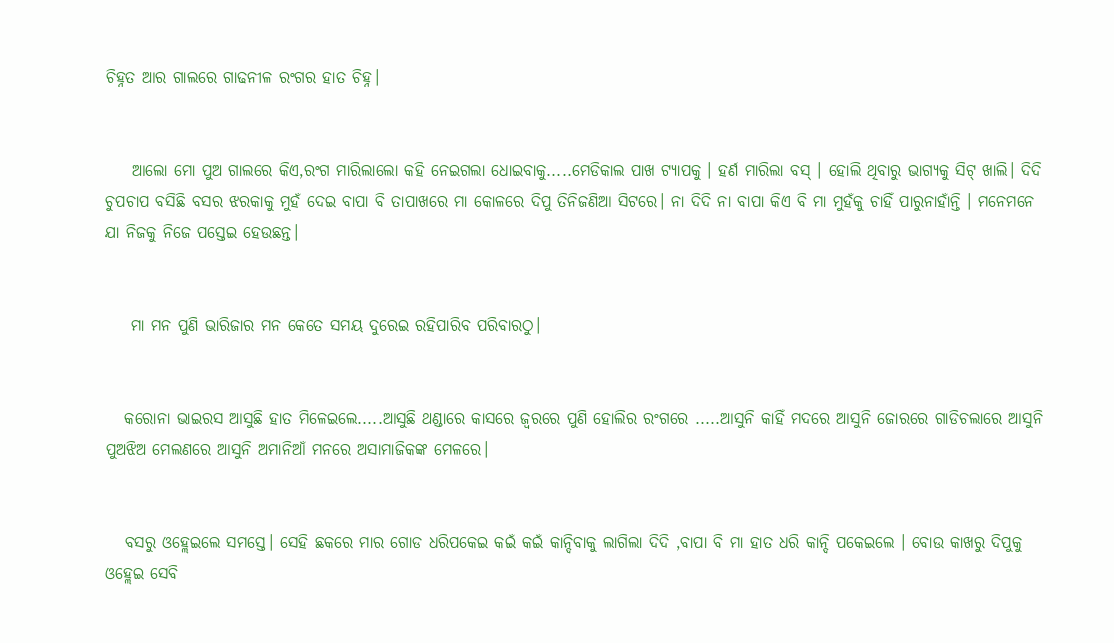ଚିହ୍ନତ ଆର ଗାଲରେ ଗାଢନୀଳ ରଂଗର ହାତ ଚିହ୍ନ।


    ଆଲୋ ମୋ ପୁଅ ଗାଲରେ କିଏ,ରଂଗ ମାରିଲାଲୋ କହି ନେଇଗଲା ଧୋଇବାକୁ.....ମେଡିକାଲ ପାଖ ଟ୍ୟାପକୁ । ହର୍ଣ ମାରିଲା ବସ୍ । ହୋଲି ଥିବାରୁ ଭାଗ୍ୟକୁ ସିଟ୍ ଖାଲି। ଦିଦି ଚୁପଚାପ ବସିଛି ବସର ଝରକାକୁ ମୁହଁ ଦେଇ ବାପା ବି ତାପାଖରେ ମା କୋଳରେ ଦିପୁ ତିନିଜଣିଆ ସିଟରେ। ନା ଦିଦି ନା ବାପା କିଏ ବି ମା ମୁହଁକୁ ଚାହିଁ ପାରୁନାହାଁନ୍ତି । ମନେମନେ ଯା ନିଜକୁ ନିଜେ ପସ୍ତେଇ ହେଉଛନ୍ତ।


    ମା ମନ ପୁଣି ଭାରିଜାର ମନ କେତେ ସମୟ ଦୁରେଇ ରହିପାରିବ ପରିବାରଠୁ।


   କରୋନା ଭାଇରସ ଆସୁଛି ହାତ ମିଳେଇଲେ.....ଆସୁଛି ଥଣ୍ଡାରେ କାସରେ ଜ୍ୱରରେ ପୁଣି ହୋଲିର ରଂଗରେ .....ଆସୁନି କାହିଁ ମଦରେ ଆସୁନି ଜୋରରେ ଗାଡିଚଲାରେ ଆସୁନି ପୁଅଝିଅ ମେଲଣରେ ଆସୁନି ଅମାନିଆଁ ମନରେ ଅସାମାଜିକଙ୍କ ମେଳରେ।


   ବସରୁ ଓହ୍ଲେଇଲେ ସମସ୍ତେ। ସେହି ଛକରେ ମାର ଗୋଡ ଧରିପକେଇ କଇଁ କଇଁ କାନ୍ଦିବାକୁ ଲାଗିଲା ଦିଦି ,ବାପା ବି ମା ହାତ ଧରି କାନ୍ଦି ପକେଇଲେ । ବୋଉ କାଖରୁ ଦିପୁକୁ ଓହ୍ଲେଇ ସେବି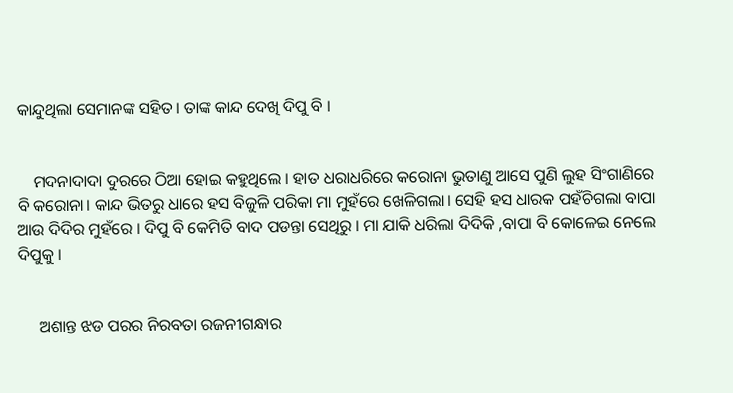କାନ୍ଦୁଥିଲା ସେମାନଙ୍କ ସହିତ। ତାଙ୍କ କାନ୍ଦ ଦେଖି ଦିପୁ ବି ।


    ମଦନାଦାଦା ଦୁରରେ ଠିଆ ହୋଇ କହୁଥିଲେ । ହାତ ଧରାଧରିରେ କରୋନା ଭୁତାଣୁ ଆସେ ପୁଣି ଲୁହ ସିଂଗାଣିରେ ବି କରୋନା। କାନ୍ଦ ଭିତରୁ ଧାରେ ହସ ବିଜୁଳି ପରିକା ମା ମୁହଁରେ ଖେଳିଗଲା। ସେହି ହସ ଧାରକ ପହଁଚିଗଲା ବାପା ଆଉ ଦିଦିର ମୁହଁରେ । ଦିପୁ ବି କେମିତି ବାଦ ପଡନ୍ତା ସେଥିରୁ । ମା ଯାକି ଧରିଲା ଦିଦିକି ,ବାପା ବି କୋଳେଇ ନେଲେ ଦିପୁକୁ ।


     ଅଶାନ୍ତ ଝଡ ପରର ନିରବତା ରଜନୀଗନ୍ଧାର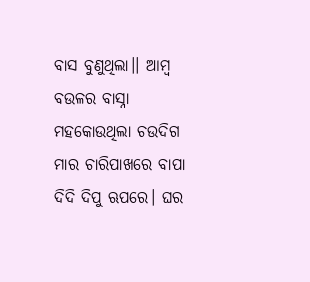ବାସ ବୁଣୁଥିଲା।। ଆମ୍ବ ବଉଳର ବାସ୍ନା ମହକୋଉଥିଲା ଚଉଦିଗ ମାର ଚାରିପାଖରେ ବାପା ଦିଦି ଦିପୁ ଋପରେ। ଘର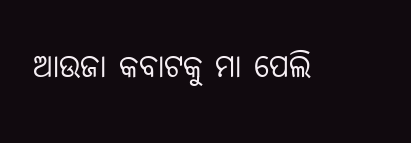ଆଉଜା କବାଟକୁ ମା ପେଲି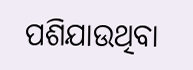ପଶିଯାଉଥିବା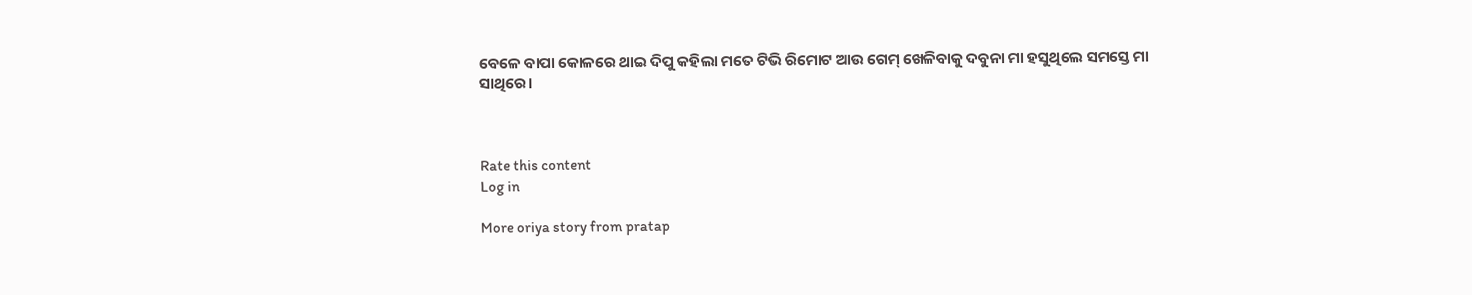ବେଳେ ବାପା କୋଳରେ ଥାଇ ଦିପୁ କହିଲା ମତେ ଟିଭି ରିମୋଟ ଆଉ ଗେମ୍ ଖେଳିବାକୁ ଦବୁନା ମା ହସୁଥିଲେ ସମସ୍ତେ ମା ସାଥିରେ।



Rate this content
Log in

More oriya story from pratap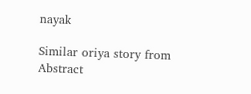nayak

Similar oriya story from Abstract